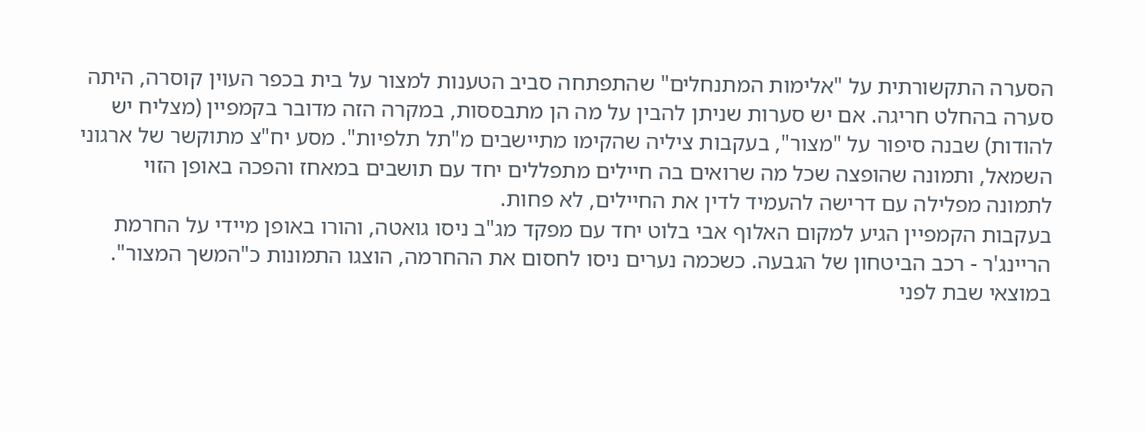הסערה התקשורתית על "אלימות המתנחלים" שהתפתחה סביב הטענות למצור על בית בכפר העוין קוסרה, היתה סערה בהחלט חריגה. אם יש סערות שניתן להבין על מה הן מתבססות, במקרה הזה מדובר בקמפיין (מצליח יש להודות) שבנה סיפור על "מצור", בעקבות ציליה שהקימו מתיישבים מ"תל תלפיות". מסע יח"צ מתוקשר של ארגוני השמאל, ותמונה שהופצה שכל מה שרואים בה חיילים מתפללים יחד עם תושבים במאחז והפכה באופן הזוי לתמונה מפלילה עם דרישה להעמיד לדין את החיילים, לא פחות.
בעקבות הקמפיין הגיע למקום האלוף אבי בלוט יחד עם מפקד מג"ב ניסו גואטה, והורו באופן מיידי על החרמת הריינג'ר - רכב הביטחון של הגבעה. כשכמה נערים ניסו לחסום את ההחרמה, הוצגו התמונות כ"המשך המצור". במוצאי שבת לפני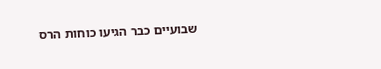שבועיים כבר הגיעו כוחות הרס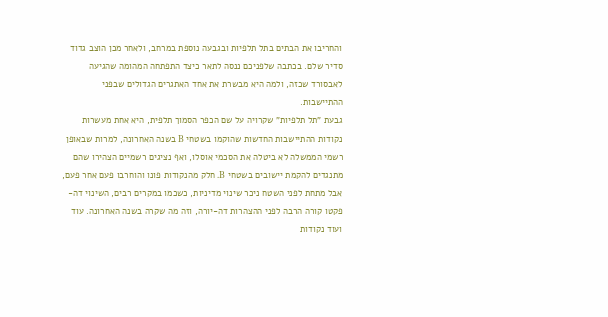והחריבו את הבתים בתל תלפיות ובגבעה נוספת במרחב, ולאחר מכן הוצב גדוד סדיר שלם. בכתבה שלפניכם ננסה לתאר כיצד התפתחה המהומה שהגיעה לאבסורד שכזה, ולמה היא מבשרת את אחד האתגרים הגדולים שבפני ההתיישבות.
גבעת "תל תלפיות" שקרויה על שם הכפר הסמוך תלפית, היא אחת מעשרות נקודות ההתיישבות החדשות שהוקמו בשטחי B בשנה האחרונה, למרות שבאופן רשמי הממשלה לא ביטלה את הסכמי אוסלו, ואף נציגים רשמיים הצהירו שהם מתנגדים להקמת יישובים בשטחי B. חלק מהנקודות פונו והוחרבו פעם אחר פעם, אבל מתחת לפני השטח ניכר שינוי מדיניות, כשכמו במקרים רבים, השינוי דה-פקטו קורה הרבה לפני ההצהרות דה-יורה, וזה מה שקרה בשנה האחרונה. עוד ועוד נקודות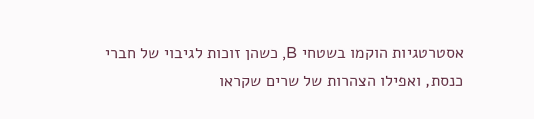אסטרטגיות הוקמו בשטחי B, כשהן זוכות לגיבוי של חברי כנסת, ואפילו הצהרות של שרים שקראו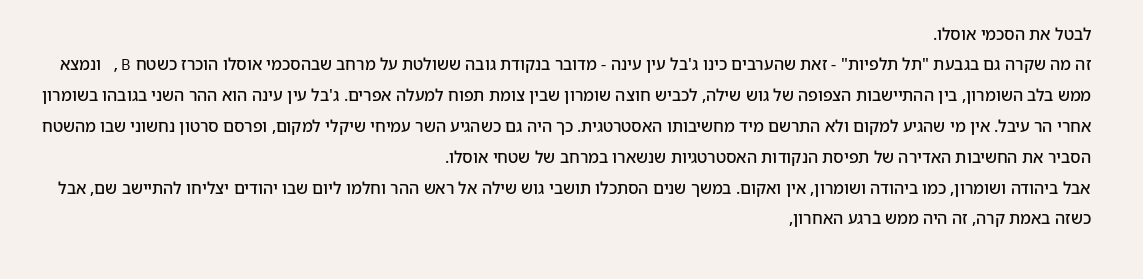לבטל את הסכמי אוסלו.
זה מה שקרה גם בגבעת "תל תלפיות" - זאת שהערבים כינו ג'בל עין עינה - מדובר בנקודת גובה ששולטת על מרחב שבהסכמי אוסלו הוכרז כשטח B, ונמצא ממש בלב השומרון, בין ההתיישבות הצפופה של גוש שילה, לכביש חוצה שומרון שבין צומת תפוח למעלה אפרים. ג'בל עין עינה הוא ההר השני בגובהו בשומרון אחרי הר עיבל. אין מי שהגיע למקום ולא התרשם מיד מחשיבותו האסטרטגית. כך היה גם כשהגיע השר עמיחי שיקלי למקום, ופרסם סרטון נחשוני שבו מהשטח הסביר את החשיבות האדירה של תפיסת הנקודות האסטרטגיות שנשארו במרחב של שטחי אוסלו.
אבל ביהודה ושומרון, כמו ביהודה ושומרון, אין ואקום. במשך שנים הסתכלו תושבי גוש שילה אל ראש ההר וחלמו ליום שבו יהודים יצליחו להתיישב שם, אבל כשזה באמת קרה, זה היה ממש ברגע האחרון,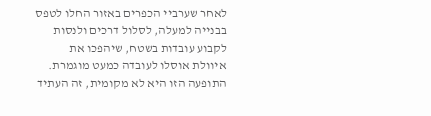לאחר שערביי הכפרים באזור החלו לטפס בבנייה למעלה, לסלול דרכים ולנסות לקבוע עובדות בשטח, שיהפכו את איוולת אוסלו לעובדה כמעט מוגמרת. התופעה הזו היא לא מקומית, זה העתיד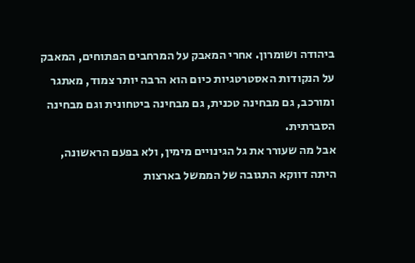ביהודה ושומרון. אחרי המאבק על המרחבים הפתוחים, המאבק על הנקודות האסטרטגיות כיום הוא הרבה יותר צמוד, מאתגר ומורכב, גם מבחינה טכנית, גם מבחינה ביטחונית וגם מבחינה הסברתית.
אבל מה שעורר את גל הגינויים מימין, ולא בפעם הראשונה, היתה דווקא התגובה של הממשל בארצות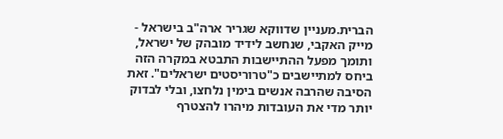הברית.מעניין שדווקא שגריר ארה"ב בישראל - מייק האקבי, שנחשב לידיד מובהק של ישראל, ותומך מפעל ההתיישבות התבטא במקרה הזה ביחס למתיישבים כ"טרוריסטים ישראלים". זאת הסיבה שהרבה אנשים בימין נלחצו, ובלי לבדוק יותר מדי את העובדות מיהרו להצטרף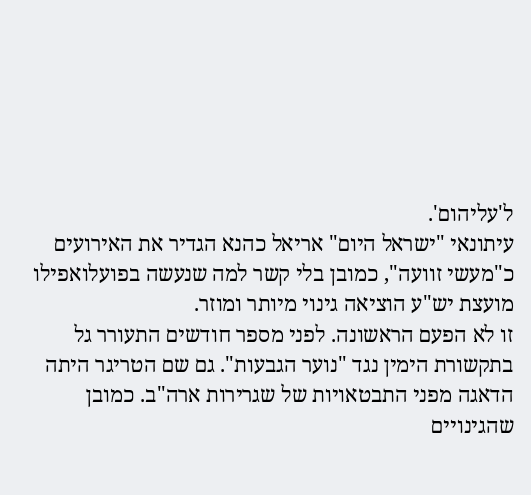ל'עליהום'.
עיתונאי "ישראל היום" אריאל כהנא הגדיר את האירועים כ"מעשי זוועה", כמובן בלי קשר למה שנעשה בפועלואפילו מועצת יש"ע הוציאה גינוי מיותר ומוזר.
זו לא הפעם הראשונה. לפני מספר חודשים התעורר גל בתקשורת הימין נגד "נוער הגבעות". גם שם הטריגר היתה הדאגה מפני התבטאויות של שגרירות ארה"ב. כמובן שהגינויים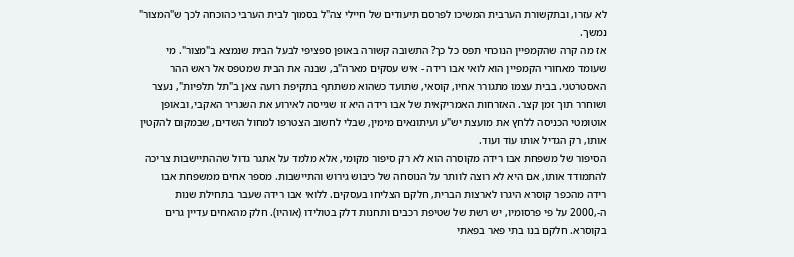לא עזרו, ובתקשורת הערבית המשיכו לפרסם תיעודים של חיילי צה"ל בסמוך לבית הערבי כהוכחה לכך ש"המצור" נמשך.
אז מה קרה שהקמפיין הנוכחי תפס כל כך? התשובה קשורה באופן ספציפי לבעל הבית שנמצא ב"מצור". מי שעומד מאחורי הקמפיין הוא לואי אבו רידה - איש עסקים מארה"ב, שבנה את הבית שמטפס אל ראש ההר האסטרטגי. בבית עצמו מתגורר אחיו, קוסאי, שתועד כשהוא משתתף בתקיפת רועה צאן ב"תל תלפיות", נעצר ושוחרר תוך זמן קצר. האזרחות האמריקאית של אבו רידה היא זו שגייסה לאירוע את השגריר האקבי, ובאופן אוטומטי הכניסה ללחץ את מועצת יש"ע ועיתונאים מימין, שבלי לחשוב הצטרפו למחול השדים, שבמקום להקטין אותו, רק הגדיל אותו עוד ועוד.
הסיפור של משפחת אבו רידה מקוסרה הוא לא רק סיפור מקומי, אלא מלמד על אתגר גדול שההתיישבות צריכה להתמודד אותו, אם היא לא רוצה לוותר על הנוסחה של כיבוש גירוש והתיישבות. מספר אחים ממשפחת אבו רידה מהכפר קוסרא היגרו לארצות הברית, חלקם הצליחו בעסקים. ללואי אבו רידה שעבר בתחילת שנות ה-,2000 על פי פרסומיו, יש רשת של שטיפת רכבים ותחנות דלק בטולידו (אוהיו). חלק מהאחים עדיין גרים בקוסרא. חלקם בנו בתי פאר בפאתי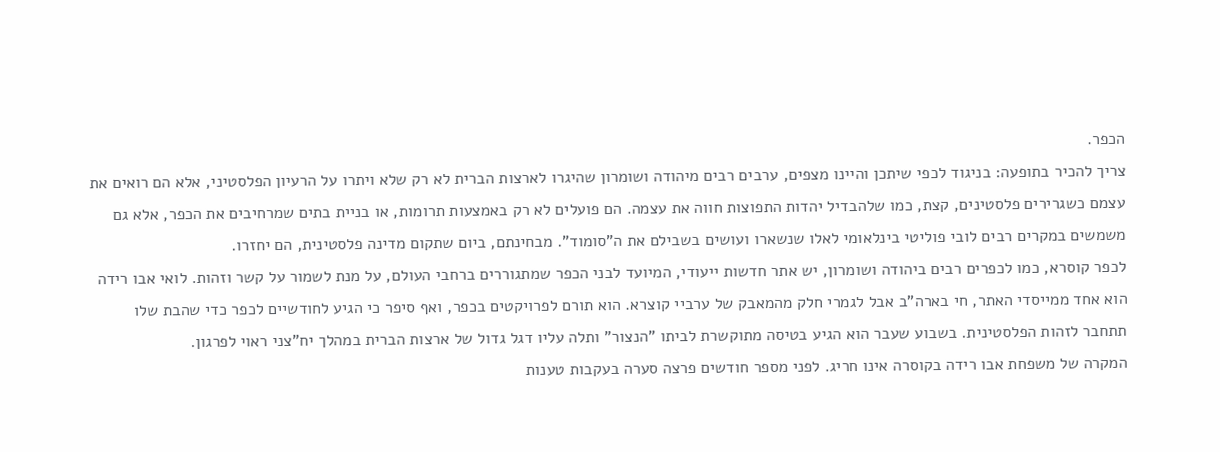הכפר.
צריך להכיר בתופעה: בניגוד לכפי שיתכן והיינו מצפים, ערבים רבים מיהודה ושומרון שהיגרו לארצות הברית לא רק שלא ויתרו על הרעיון הפלסטיני, אלא הם רואים את עצמם כשגרירים פלסטינים, קצת, כמו שלהבדיל יהדות התפוצות חווה את עצמה. הם פועלים לא רק באמצעות תרומות, או בניית בתים שמרחיבים את הכפר, אלא גם משמשים במקרים רבים לובי פוליטי בינלאומי לאלו שנשארו ועושים בשבילם את ה"סומוד". מבחינתם, ביום שתקום מדינה פלסטינית, הם יחזרו.
לכפר קוסרא, כמו לכפרים רבים ביהודה ושומרון, יש אתר חדשות ייעודי, המיועד לבני הכפר שמתגוררים ברחבי העולם, על מנת לשמור על קשר וזהות. לואי אבו רידה הוא אחד ממייסדי האתר, חי בארה"ב אבל לגמרי חלק מהמאבק של ערביי קוצרא. הוא תורם לפרויקטים בכפר, ואף סיפר כי הגיע לחודשיים לכפר כדי שהבת שלו תתחבר לזהות הפלסטינית. בשבוע שעבר הוא הגיע בטיסה מתוקשרת לביתו "הנצור" ותלה עליו דגל גדול של ארצות הברית במהלך יח"צני ראוי לפרגון.
המקרה של משפחת אבו רידה בקוסרה אינו חריג. לפני מספר חודשים פרצה סערה בעקבות טענות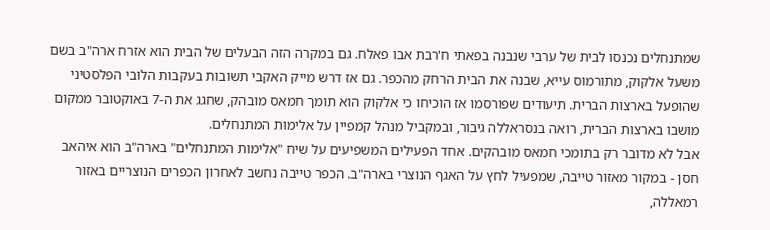שמתנחלים נכנסו לבית של ערבי שנבנה בפאתי ח'רבת אבו פאלח. גם במקרה הזה הבעלים של הבית הוא אזרח ארה"ב בשם משעל אלקוק, מתורמוס עייא, שבנה את הבית הרחק מהכפר. גם אז דרש מייק האקבי תשובות בעקבות הלובי הפלסטיני שהופעל בארצות הברית. תיעודים שפורסמו אז הוכיחו כי אלקוק הוא תומך חמאס מובהק, שחגג את ה-7 באוקטובר ממקום מושבו בארצות הברית, רואה בנסראללה גיבור, ובמקביל מנהל קמפיין על אלימות המתנחלים.
אבל לא מדובר רק בתומכי חמאס מובהקים. אחד הפעילים המשפיעים על שיח "אלימות המתנחלים" בארה"ב הוא איהאב חסן - במקור מאזור טייבה, שמפעיל לחץ על האגף הנוצרי בארה"ב. הכפר טייבה נחשב לאחרון הכפרים הנוצריים באזור רמאללה,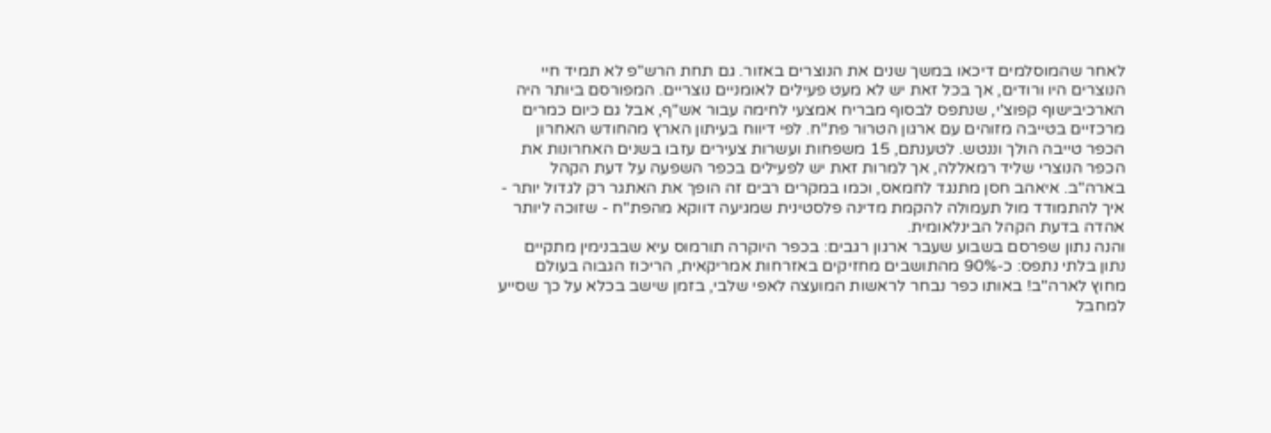לאחר שהמוסלמים דיכאו במשך שנים את הנוצרים באזור. גם תחת הרש"פ לא תמיד חיי הנוצרים היו ורודים, אך בכל זאת יש לא מעט פעילים לאומניים נוצריים. המפורסם ביותר היה הארכיבישוף קפוצ'י, שנתפס לבסוף מבריח אמצעי לחימה עבור אש"ף, אבל גם כיום כמרים מרכזיים בטייבה מזוהים עם ארגון הטרור פת"ח. לפי דיווח בעיתון הארץ מהחודש האחרון הכפר טייבה הולך וננטש. לטענתם, 15 משפחות ועשרות צעירים עזבו בשנים האחרונות את הכפר הנוצרי שליד רמאללה, אך למרות זאת יש לפעילים בכפר השפעה על דעת הקהל בארה"ב. איאהב חסן מתנגד לחמאס, וכמו במקרים רבים זה הופך את האתגר רק לגדול יותר - איך להתמודד מול תעמולה להקמת מדינה פלסטינית שמגיעה דווקא מהפת"ח - שזוכה ליותר אהדה בדעת הקהל הבינלאומית.
והנה נתון שפרסם בשבוע שעבר ארגון רגבים: בכפר היוקרה תורמוס עיא שבבנימין מתקיים נתון בלתי נתפס: כ-90% מהתושבים מחזיקים באזרחות אמריקאית, הריכוז הגבוה בעולם מחוץ לארה"ב! באותו כפר נבחר לראשות המועצה לאפי שלבי, בזמן שישב בכלא על כך שסייע למחבל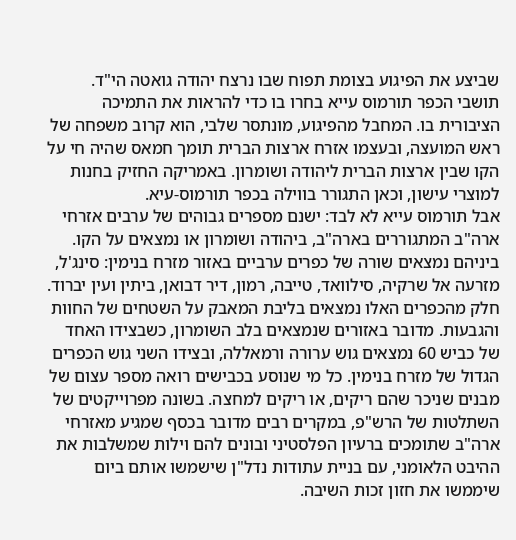שביצע את הפיגוע בצומת תפוח שבו נרצח יהודה גואטה הי"ד. תושבי הכפר תורמוס עייא בחרו בו כדי להראות את התמיכה הציבורית בו. המחבל מהפיגוע, מונתסר שלבי, הוא קרוב משפחה של ראש המועצה, ובעצמו אזרח ארצות הברית תומך חמאס שהיה חי על הקו שבין ארצות הברית ליהודה ושומרון. באמריקה החזיק בחנות למוצרי עישון, וכאן התגורר בווילה בכפר תורמוס-עיא.
אבל תורמוס עייא לא לבד: ישנם מספרים גבוהים של ערבים אזרחי ארה"ב המתגוררים בארה"ב, ביהודה ושומרון או נמצאים על הקו. ביניהם נמצאים שורה של כפרים ערביים באזור מזרח בנימין: סינג'ל, מזרעה אל שרקיה, סילוואד, טייבה, רמון, דיר דבואן, ביתין ועין יברוד. חלק מהכפרים האלו נמצאים בליבת המאבק על השטחים של החוות והגבעות. מדובר באזורים שנמצאים בלב השומרון, כשבצידו האחד של כביש 60 נמצאים גוש ערורה ורמאללה, ובצידו השני גוש הכפרים הגדול של מזרח בנימין. כל מי שנוסע בכבישים רואה מספר עצום של מבנים שניכר שהם ריקים, או ריקים למחצה. בשונה מפרוייקטים של השתלטות של הרש"פ, במקרים רבים מדובר בכסף שמגיע מאזרחי ארה"ב שתומכים ברעיון הפלסטיני ובונים להם וילות שמשלבות את ההיבט הלאומני, עם בניית עתודות נדל"ן שישמשו אותם ביום שיממשו את חזון זכות השיבה.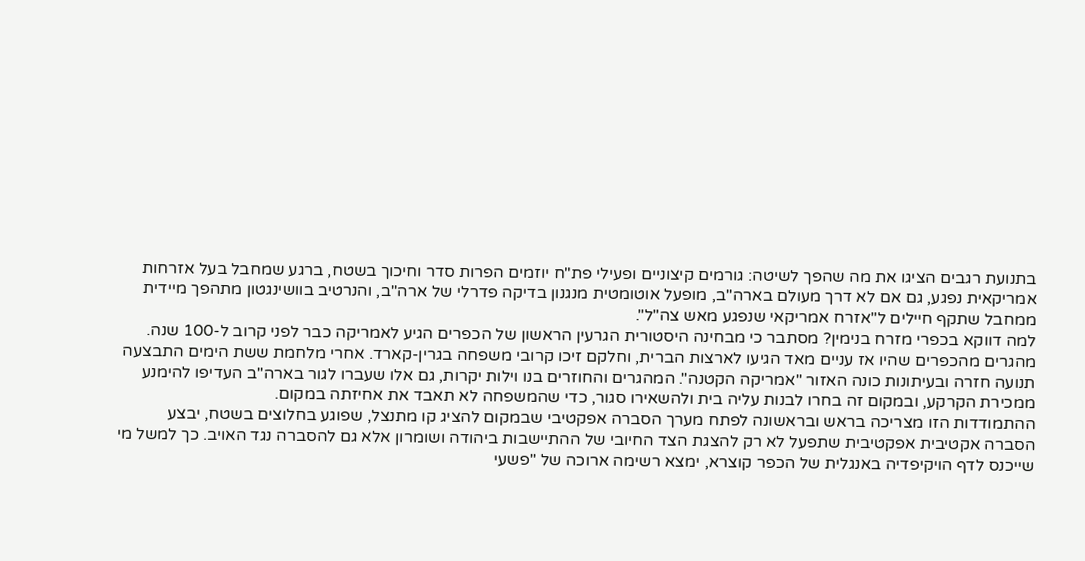בתנועת רגבים הציגו את מה שהפך לשיטה: גורמים קיצוניים ופעילי פת"ח יוזמים הפרות סדר וחיכוך בשטח, ברגע שמחבל בעל אזרחות אמריקאית נפגע, גם אם לא דרך מעולם בארה"ב, מופעל אוטומטית מנגנון בדיקה פדרלי של ארה"ב, והנרטיב בוושינגטון מתהפך מיידית ממחבל שתקף חיילים ל"אזרח אמריקאי שנפגע מאש צה"ל".
למה דווקא בכפרי מזרח בנימין? מסתבר כי מבחינה היסטורית הגרעין הראשון של הכפרים הגיע לאמריקה כבר לפני קרוב ל-100 שנה. מהגרים מהכפרים שהיו אז עניים מאד הגיעו לארצות הברית, וחלקם זיכו קרובי משפחה בגרין-קארד. אחרי מלחמת ששת הימים התבצעה תנועה חזרה ובעיתונות כונה האזור "אמריקה הקטנה". המהגרים והחוזרים בנו וילות יקרות, גם אלו שעברו לגור בארה"ב העדיפו להימנע ממכירת הקרקע, ובמקום זה בחרו לבנות עליה בית ולהשאירו סגור, כדי שהמשפחה לא תאבד את אחיזתה במקום.
ההתמודדות הזו מצריכה בראש ובראשונה לפתח מערך הסברה אפקטיבי שבמקום להציג קו מתנצל, שפוגע בחלוצים בשטח, יבצע הסברה אקטיבית אפקטיבית שתפעל לא רק להצגת הצד החיובי של ההתיישבות ביהודה ושומרון אלא גם להסברה נגד האויב. כך למשל מי שייכנס לדף הויקיפדיה באנגלית של הכפר קוצרא, ימצא רשימה ארוכה של "פשעי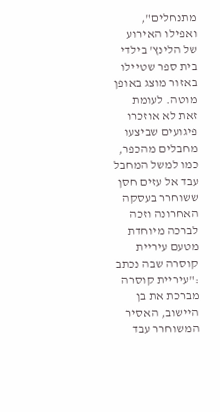מתנחלים", ואפילו האירוע של הלינץ' בילדי בית ספר שטיילו באזור מוצג באופן מוטה. לעומת זאת לא אוזכרו פיגועים שביצעו מחבלים מהכפר, כמו למשל המחבל עבד אל עזים חסן ששוחרר בעסקה האחרונה וזכה לברכה מיוחדת מטעם עיריית קוסרה שבה נכתב :"עיריית קוסרה מברכת את בן היישוב, האסיר המשוחרר עבד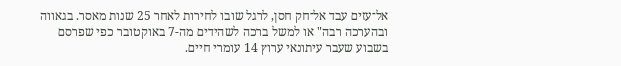אל־עזים עבד אל־חק חסן, לרגל שובו לחירות לאחר 25 שנות מאסר. בגאווה ובהערכה רבה" או למשל ברכה לשהידים מה-7 באוקטובר כפי שפרסם בשבוע שעבר עיתונאי ערוץ 14 עומרי חיים.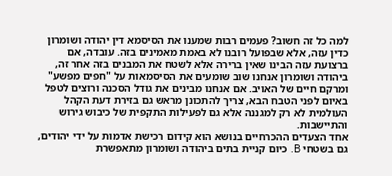למה כל זה חשוב? פעמים רבות שמענו את הסיסמא דין יהודה ושומרון כדין עזה, אלא שבפועל רובנו לא באמת מאמינים בזה. עובדה, אם ברצועת עזה הבינו שאין ברירה אלא לשטח את המבנים בזה אחר זה, ביהודה ושומרון אנחנו שוב שומעים את הסיסמאות על "חפים מפשע" ומרקם חיים של האויב. אם אנחנו מבינים את גודל הסכנה ורוצים לטפל באיום לפני הטבח הבא, צריך להתכונן מראש גם בזירת דעת הקהל העולמית לא רק למגננה אלא גם לפעילות התקפית של כיבוש גירוש והתיישבות.
אחד הצעדים ההכרחיים בנושא הוא קידום רכישת אדמות על ידי יהודים, גם בשטחי B. כיום קניית בתים ביהודה ושומרון מתאפשרת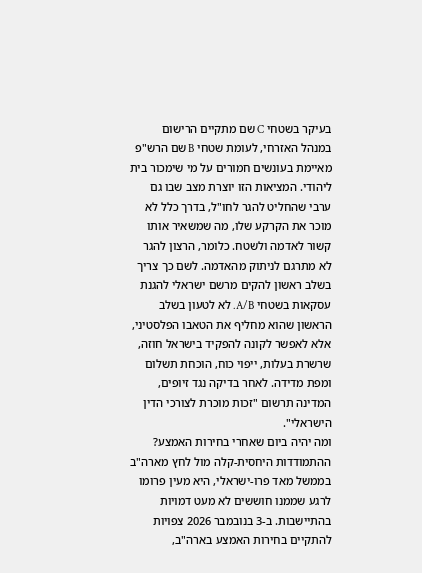בעיקר בשטחי C שם מתקיים הרישום במנהל האזרחי, לעומת שטחי B שם הרש"פ מאיימת בעונשים חמורים על מי שימכור בית ליהודי. המציאות הזו יוצרת מצב שבו גם ערבי שהחליט להגר לחו"ל, בדרך כלל לא מוכר את הקרקע שלו, מה שמשאיר אותו קשור לאדמה ולשטח. כלומר, הרצון להגר לא מתרגם לניתוק מהאדמה. לשם כך צריך בשלב ראשון להקים מרשם ישראלי להגנת עסקאות בשטחי A/B. לא לטעון בשלב הראשון שהוא מחליף את הטאבו הפלסטיני, אלא לאפשר לקונה להפקיד בישראל חוזה, שרשרת בעלות, ייפוי כוח, הוכחת תשלום ומפת מדידה. לאחר בדיקה נגד זיופים, המדינה תרשום "זכות מוכרת לצורכי הדין הישראלי".
ומה יהיה ביום שאחרי בחירות האמצע? ההתמודדות היחסית-קלה מול לחץ מארה"ב בממשל מאד פרו-ישראלי, היא מעין פרומו לרגע שממנו חוששים לא מעט דמויות בהתיישבות. ב-3 בנובמבר 2026 צפויות להתקיים בחירות האמצע בארה"ב,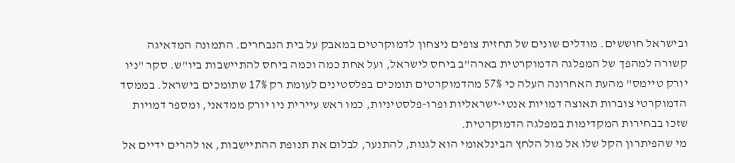ובישראל חוששים. מודלים שונים של תחזית צופים ניצחון לדמוקרטים במאבק על בית הנבחרים. התמונה המדאיגה קשורה למהפך של המפלגה הדמוקרטית בארה"ב ביחס לישראל, ועל אחת כמה וכמה ביחס להתיישבות ביו"ש. סקר "ניו יורק טיימס" מהעת האחרונה העלה כי 57% מהדמוקרטים תומכים בפלסטינים לעומת רק 17% שתומכים בישראל. בממסד הדמוקרטי צוברות תאוצה דמויות אנטי-ישראליות ופרו-פלסטיניות, כמו ראש עיירית ניו יורק ממדאני, ומספר דמויות שזכו בבחירות המקדימות במפלגה הדמוקרטית.
מי שהפיתרון הקל שלו אל מול הלחץ הבינלאומי הוא לגנות, להתנער, לבלום את תנופת ההתיישבות, או להרים ידיים אל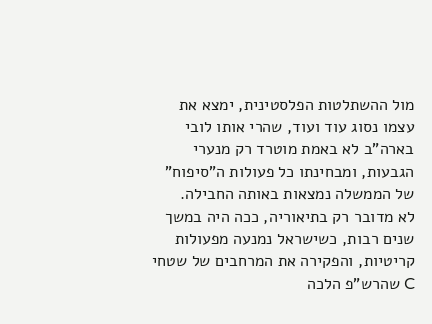מול ההשתלטות הפלסטינית, ימצא את עצמו נסוג עוד ועוד, שהרי אותו לובי בארה"ב לא באמת מוטרד רק מנערי הגבעות, ומבחינתו כל פעולות ה"סיפוח" של הממשלה נמצאות באותה החבילה.
לא מדובר רק בתיאוריה, ככה היה במשך שנים רבות, כשישראל נמנעה מפעולות קריטיות, והפקירה את המרחבים של שטחי C שהרש"פ הלכה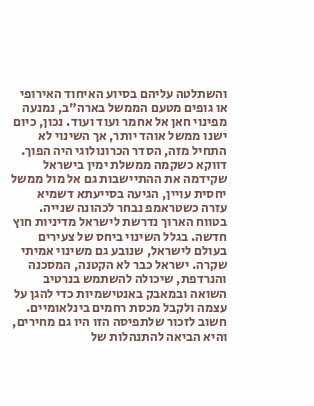והשתלטה עליהם בסיוע האיחוד האירופי או גופים מטעם הממשל בארה"ב, נמנעה מפינוי חאן אל אחמר ועוד ועוד. נכון, כיום ישנו ממשל אוהד יותר, אך השינוי לא התחיל מזה, הסדר הכרונולוגי היה הפוך. דווקא כשקמה ממשלת ימין בישראל שקידמה את ההתיישבות גם אל מול ממשל יחסית עויין, הגיעה בסייעתא דשמיא עזרה כשטראמפ נבחר לכהונה שנייה.
בטווח הארוך נדרשת לישראל מדיניות חוץ חדשה. בגלל השינוי ביחס של צעירים בעולם לישראל, שנובע גם משינוי אמיתי שקרה. ישראל כבר לא הקטנה, המסכנה והנרדפת, שיכולה להשתמש בנרטיב השואה ובמאבק באנטישמיות כדי להגן על עצמה ולקבל מכסת רחמים בינלאומיים. חשוב לזכור שלתפיסה הזו היו גם מחירים, והיא הביאה להתנהלות של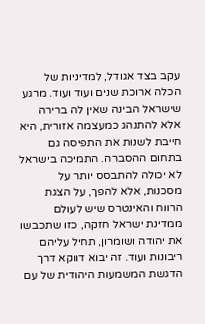עקב בצד אגודל, למדיניות של הכלה ארוכת שנים ועוד ועוד. מרגע שישראל הבינה שאין לה ברירה אלא להתנהג כמעצמה אזורית, היא חייבת לשנות את התפיסה גם בתחום ההסברה. התמיכה בישראל לא יכולה להתבסס יותר על מסכנות, אלא להפך, על הצגת הרווח והאינטרס שיש לעולם ממדינת ישראל חזקה, כזו שתכבשו את יהודה ושומרון, תחיל עליהם ריבונות ועוד. זה יבוא דווקא דרך הדגשת המשמעות היהודית של עם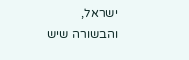ישראל, והבשורה שיש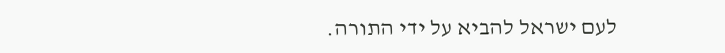לעם ישראל להביא על ידי התורה.